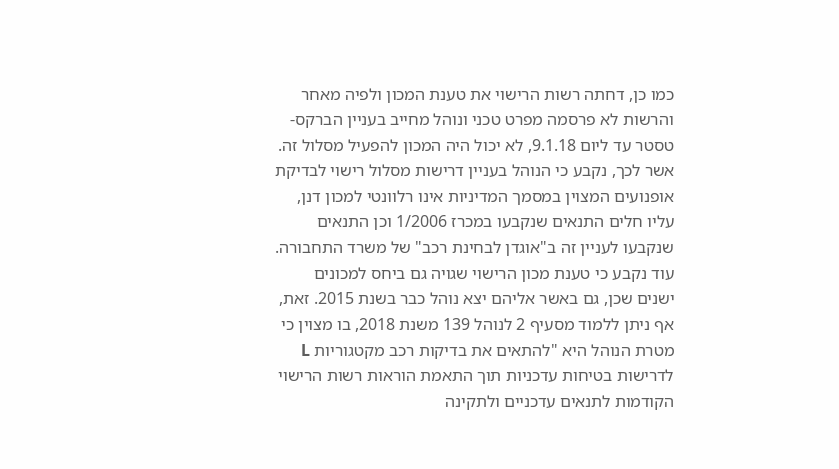כמו כן, דחתה רשות הרישוי את טענת המכון ולפיה מאחר והרשות לא פרסמה מפרט טכני ונוהל מחייב בעניין הברקס-טסטר עד ליום 9.1.18, לא יכול היה המכון להפעיל מסלול זה. אשר לכך, נקבע כי הנוהל בעניין דרישות מסלול רישוי לבדיקת אופנועים המצוין במסמך המדיניות אינו רלוונטי למכון דנן, עליו חלים התנאים שנקבעו במכרז 1/2006 וכן התנאים שנקבעו לעניין זה ב"אוגדן לבחינת רכב" של משרד התחבורה. עוד נקבע כי טענת מכון הרישוי שגויה גם ביחס למכונים ישנים שכן, גם באשר אליהם יצא נוהל כבר בשנת 2015. זאת, אף ניתן ללמוד מסעיף 2 לנוהל 139 משנת 2018, בו מצוין כי מטרת הנוהל היא "להתאים את בדיקות רכב מקטגוריות L לדרישות בטיחות עדכניות תוך התאמת הוראות רשות הרישוי הקודמות לתנאים עדכניים ולתקינה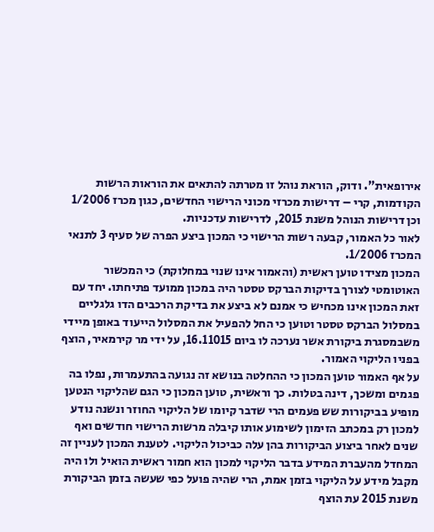אירופאית". ודוק, הוראת נוהל זו מטרתה להתאים את הוראות הרשות הקודמות, קרי – דרישות מכרזי מכוני הרישוי החדשים, כגון מכרז 1/2006 וכן דרישות הנוהל משנת 2015, לדרישות עדכניות.
לאור כל האמור, קבעה רשות הרישוי כי המכון ביצע הפרה של סעיף 3 לתנאי המכרז 1/2006.
המכון מצידו טוען ראשית (והאמור אינו שנוי במחלוקת) כי המכשור האוטומטי לצורך בדיקות הברקס טסטר היה במכון ממועד פתיחתו. יחד עם זאת המכון אינו מכחיש כי אמנם לא ביצע את בדיקת הרכבים הדו גלגליים במסלול הברקס טסטר וטוען כי החל להפעיל את המסלול הייעוד באופן מיידי משבמסגרת ביקורת אשר נערכה לו ביום 16.11015, על ידי מר קירמאיר, הוצף בפניו הליקוי האמור.
על אף האמור טוען המכון כי ההחלטה בנושא זה נגועה בהתעמרות, נפלו בה פגמים ומשכך, דינה בטלות. כך וראשית, טוען המכון כי הגם שהליקוי הנטען מופיע בביקורות שש פעמים הרי שדבר קיומו של הליקוי החוזר ונשנה נודע למכון רק במכתב הזימון לשימוע אותו קיבלה מרשות הרישוי חודשים ואף שנים לאחר ביצוע הביקורות בהן עלה כביכול הליקוי. לטענת המכון לעניין זה המחדל מהעברת המידע בדבר הליקוי למכון הוא חמור ראשית הואיל ולו היה מקבל מידע על הליקוי בזמן אמת, הרי שהיה פועל כפי שעשה בזמן הביקורת משנת 2015 עת הוצף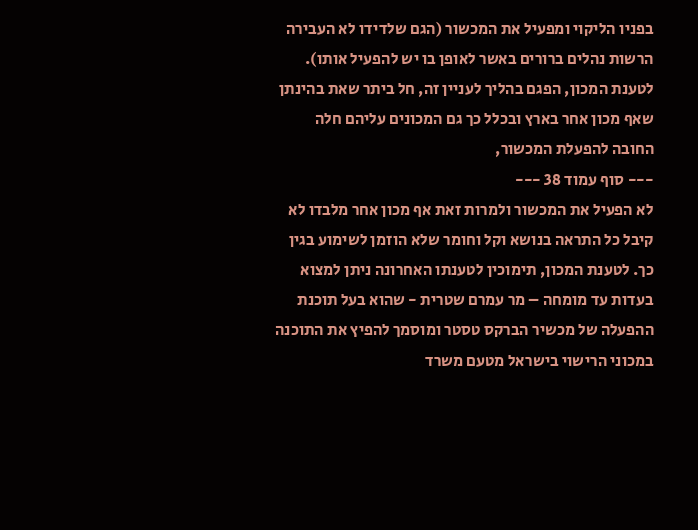בפניו הליקוי ומפעיל את המכשור (הגם שלדידו לא העבירה הרשות נהלים ברורים באשר לאופן בו יש להפעיל אותו). לטענת המכון, הפגם בהליך לעניין זה, חל ביתר שאת בהינתן שאף מכון אחר בארץ ובכלל כך גם המכונים עליהם חלה החובה להפעלת המכשור,
--- סוף עמוד 38 ---
לא הפעיל את המכשור ולמרות זאת אף מכון אחר מלבדו לא קיבל כל התראה בנושא וקל וחומר שלא הוזמן לשימוע בגין כך. לטענת המכון, תימוכין לטענתו האחרונה ניתן למצוא בעדות עד מומחה – מר עמרם שטרית - שהוא בעל תוכנת ההפעלה של מכשיר הברקס טסטר ומוסמך להפיץ את התוכנה במכוני הרישוי בישראל מטעם משרד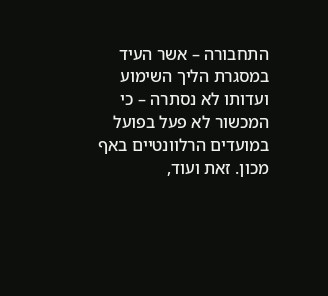התחבורה – אשר העיד במסגרת הליך השימוע ועדותו לא נסתרה – כי המכשור לא פעל בפועל במועדים הרלוונטיים באף מכון. זאת ועוד,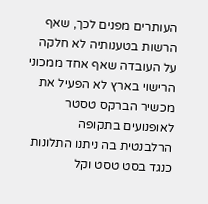העותרים מפנים לכך, שאף הרשות בטענותיה לא חלקה על העובדה שאף אחד ממכוני הרישוי בארץ לא הפעיל את מכשיר הברקס טסטר לאופנועים בתקופה הרלבנטית בה ניתנו התלונות כנגד בסט טסט וקל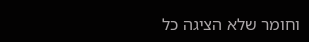וחומר שלא הציגה כל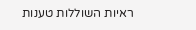ראיות השוללות טענות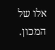אלו של המכון.